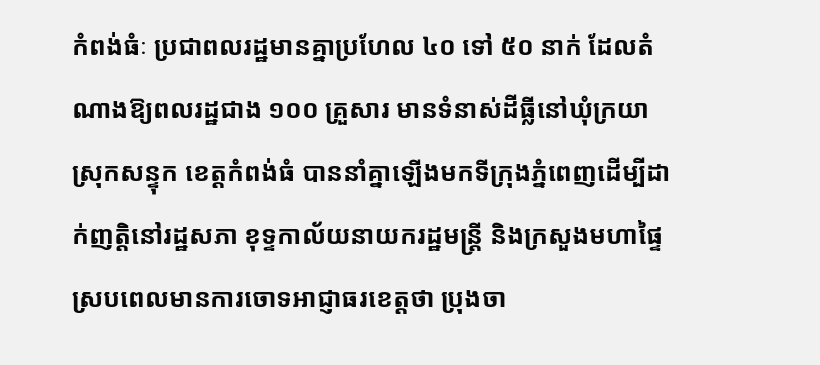កំពង់ធំៈ ប្រជាពលរដ្ឋមានគ្នាប្រហែល ៤០ ទៅ ៥០ នាក់ ដែលតំណាងឱ្យពលរដ្ឋជាង ១០០ គ្រួសារ មានទំនាស់ដីធ្លីនៅឃុំក្រយា ស្រុកសន្ទុក ខេត្តកំពង់ធំ បាននាំគ្នាឡើងមកទីក្រុងភ្នំពេញដើម្បីដាក់ញត្តិនៅរដ្ឋសភា ខុទ្ទកាល័យនាយករដ្ឋមន្ត្រី និងក្រសួងមហាផ្ទៃស្របពេលមានការចោទអាជ្ញាធរខេត្តថា ប្រុងចា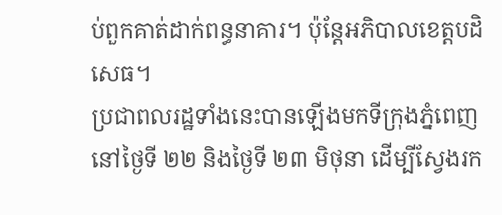ប់ពួកគាត់ដាក់ពន្ធនាគារ។ ប៉ុន្តែអភិបាលខេត្តបដិសេធ។
ប្រជាពលរដ្ឋទាំងនេះបានឡើងមកទីក្រុងភ្នំពេញនៅថ្ងៃទី ២២ និងថ្ងៃទី ២៣ មិថុនា ដើម្បីស្វែងរក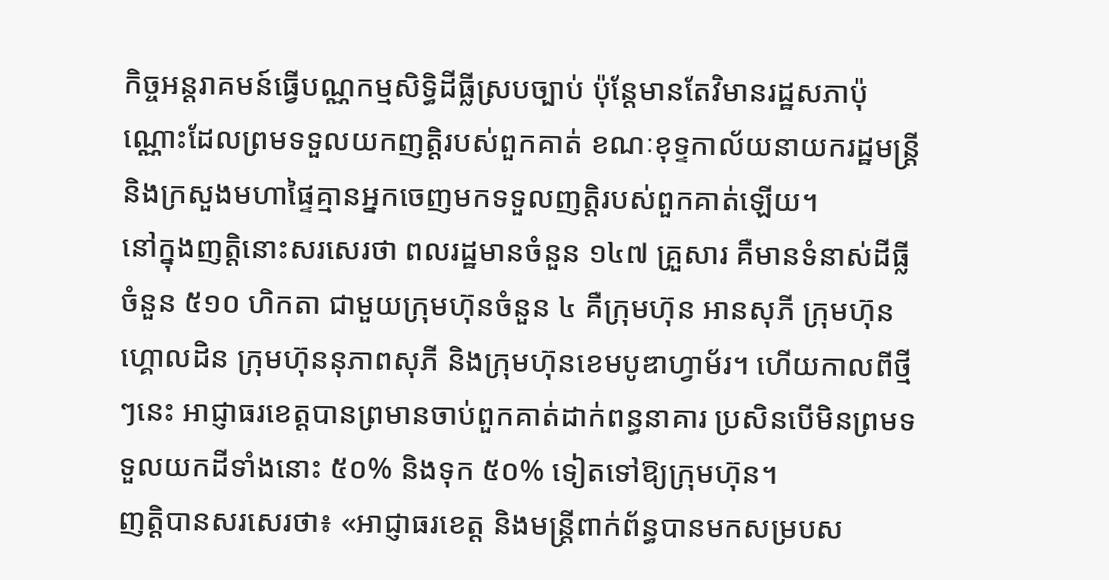កិច្ចអន្តរាគមន៍ធ្វើបណ្ណកម្មសិទ្ធិដីធ្លីស្របច្បាប់ ប៉ុន្តែមានតែវិមានរដ្ឋសភាប៉ុណ្ណោះដែលព្រមទទួលយកញត្តិរបស់ពួកគាត់ ខណៈខុទ្ទកាល័យនាយករដ្ឋមន្ត្រី និងក្រសួងមហាផ្ទៃគ្មានអ្នកចេញមកទទួលញត្តិរបស់ពួកគាត់ឡើយ។
នៅក្នុងញត្តិនោះសរសេរថា ពលរដ្ឋមានចំនួន ១៤៧ គ្រួសារ គឺមានទំនាស់ដីធ្លីចំនួន ៥១០ ហិកតា ជាមួយក្រុមហ៊ុនចំនួន ៤ គឺក្រុមហ៊ុន អានសុភី ក្រុមហ៊ុនហ្គោលដិន ក្រុមហ៊ុននុភាពសុភី និងក្រុមហ៊ុនខេមបូឌាហ្វាម័រ។ ហើយកាលពីថ្មីៗនេះ អាជ្ញាធរខេត្តបានព្រមានចាប់ពួកគាត់ដាក់ពន្ធនាគារ ប្រសិនបើមិនព្រមទទួលយកដីទាំងនោះ ៥០% និងទុក ៥០% ទៀតទៅឱ្យក្រុមហ៊ុន។
ញត្តិបានសរសេរថា៖ «អាជ្ញាធរខេត្ត និងមន្ត្រីពាក់ព័ន្ធបានមកសម្របស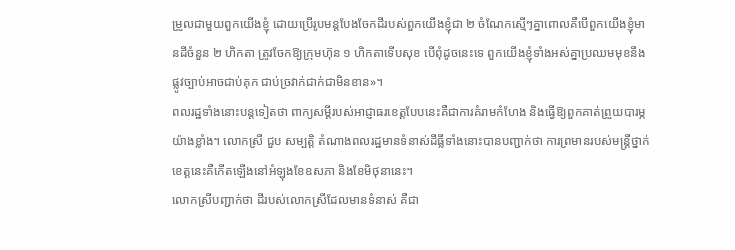ម្រួលជាមួយពួកយើងខ្ញុំ ដោយប្រើរូបមន្តបែងចែកដីរបស់ពួកយើងខ្ញុំជា ២ ចំណែកស្មើៗគ្នាពោលគឺបើពួកយើងខ្ញុំមានដីចំនួន ២ ហិកតា ត្រូវចែកឱ្យក្រុមហ៊ុន ១ ហិកតាទើបសុខ បើពុំដូចនេះទេ ពួកយើងខ្ញុំទាំងអស់គ្នាប្រឈមមុខនឹងផ្លូវច្បាប់អាចជាប់គុក ជាប់ច្រវាក់ជាក់ជាមិនខាន»។
ពលរដ្ឋទាំងនោះបន្តទៀតថា ពាក្យសម្ដីរបស់អាជ្ញាធរខេត្តបែបនេះគឺជាការគំរាមកំហែង និងធ្វើឱ្យពួកគាត់ព្រួយបារម្ភយ៉ាងខ្លាំង។ លោកស្រី ជួប សម្បត្តិ តំណាងពលរដ្ឋមានទំនាស់ដីធ្លីទាំងនោះបានបញ្ជាក់ថា ការព្រមានរបស់មន្ត្រីថ្នាក់ខេត្តនេះគឺកើតឡើងនៅអំឡុងខែឧសភា និងខែមិថុនានេះ។
លោកស្រីបញ្ជាក់ថា ដីរបស់លោកស្រីដែលមានទំនាស់ គឺជា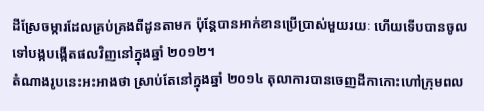ដីស្រែចម្ការដែលគ្រប់គ្រងពីដូនតាមក ប៉ុន្តែបានអាក់ខានប្រើប្រាស់មួយរយៈ ហើយទើបបានចូលទៅបង្កបង្កើតផលវិញនៅក្នុងឆ្នាំ ២០១២។
តំណាងរូបនេះអះអាងថា ស្រាប់តែនៅក្នុងឆ្នាំ ២០១៤ តុលាការបានចេញដីកាកោះហៅក្រុមពល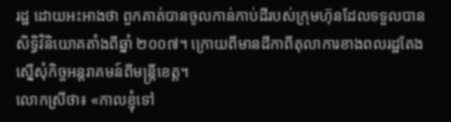រដ្ឋ ដោយអះអាងថា ពួកគាត់បានចូលកាន់កាប់ដីរបស់ក្រុមហ៊ុនដែលទទួលបានសិទ្ធិវិនិយោគតាំងពីឆ្នាំ ២០០៧។ ក្រោយពីមានដីកាពីតុលាការខាងពលរដ្ឋតែងស្នើសុំកិច្ចអន្តរាគមន៍ពីមន្ត្រីខេត្ត។
លោកស្រីថា៖ «កាលខ្ញុំទៅ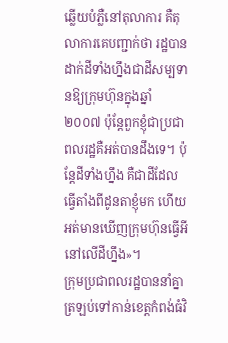ឆ្លើយបំភ្លឺនៅតុលាការ គឺតុលាការគេបញ្ជាក់ថា រដ្ឋបានដាក់ដីទាំងហ្នឹងជាដីសម្បទានឱ្យក្រុមហ៊ុនក្នុងឆ្នាំ ២០០៧ ប៉ុន្តែពួកខ្ញុំជាប្រជាពលរដ្ឋគឺអត់បានដឹងទេ។ ប៉ុន្តែដីទាំងហ្នឹង គឺជាដីដែលធ្វើតាំងពីដូនតាខ្ញុំមក ហើយអត់មានឃើញក្រុមហ៊ុនធ្វើអីនៅលើដីហ្នឹង»។
ក្រុមប្រជាពលរដ្ឋបាននាំគ្នាត្រឡប់ទៅកាន់ខេត្តកំពង់ធំវិ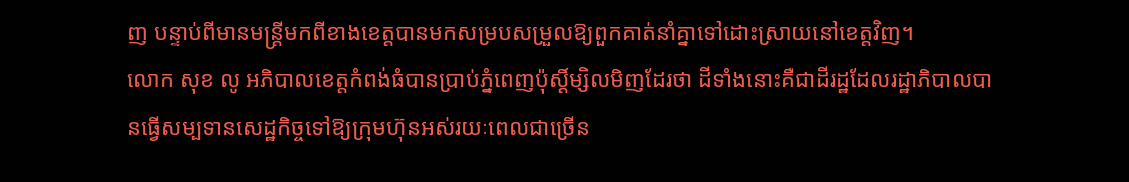ញ បន្ទាប់ពីមានមន្ត្រីមកពីខាងខេត្តបានមកសម្របសម្រួលឱ្យពួកគាត់នាំគ្នាទៅដោះស្រាយនៅខេត្តវិញ។
លោក សុខ លូ អភិបាលខេត្តកំពង់ធំបានប្រាប់ភ្នំពេញប៉ុស្ដិ៍ម្សិលមិញដែរថា ដីទាំងនោះគឺជាដីរដ្ឋដែលរដ្ឋាភិបាលបានធ្វើសម្បទានសេដ្ឋកិច្ចទៅឱ្យក្រុមហ៊ុនអស់រយៈពេលជាច្រើន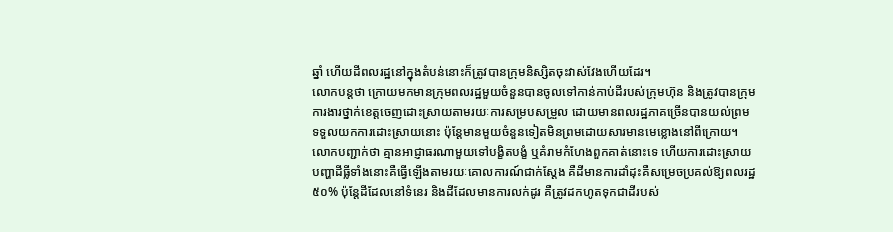ឆ្នាំ ហើយដីពលរដ្ឋនៅក្នុងតំបន់នោះក៏ត្រូវបានក្រុមនិស្សិតចុះវាស់វែងហើយដែរ។
លោកបន្តថា ក្រោយមកមានក្រុមពលរដ្ឋមួយចំនួនបានចូលទៅកាន់កាប់ដីរបស់ក្រុមហ៊ុន និងត្រូវបានក្រុមការងារថ្នាក់ខេត្តចេញដោះស្រាយតាមរយៈការសម្របសម្រួល ដោយមានពលរដ្ឋភាគច្រើនបានយល់ព្រមទទួលយកការដោះស្រាយនោះ ប៉ុន្តែមានមួយចំនួនទៀតមិនព្រមដោយសារមានមេខ្លោងនៅពីក្រោយ។
លោកបញ្ជាក់ថា គ្មានអាជ្ញាធរណាមួយទៅបង្ខិតបង្ខំ ឬគំរាមកំហែងពួកគាត់នោះទេ ហើយការដោះស្រាយបញ្ហាដីធ្លីទាំងនោះគឺធ្វើឡើងតាមរយៈគោលការណ៍ជាក់ស្ដែង គឺដីមានការដាំដុះគឺសម្រេចប្រគល់ឱ្យពលរដ្ឋ ៥០% ប៉ុន្តែដីដែលនៅទំនេរ និងដីដែលមានការលក់ដូរ គឺត្រូវដកហូតទុកជាដីរបស់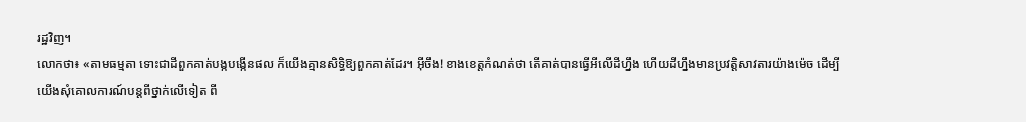រដ្ឋវិញ។
លោកថា៖ «តាមធម្មតា ទោះជាដីពួកគាត់បង្កបង្កើនផល ក៏យើងគ្មានសិទ្ធិឱ្យពួកគាត់ដែរ។ អ៊ីចឹង! ខាងខេត្តកំណត់ថា តើគាត់បានធ្វើអីលើដីហ្នឹង ហើយដីហ្នឹងមានប្រវត្តិសាវតារយ៉ាងម៉េច ដើម្បីយើងសុំគោលការណ៍បន្តពីថ្នាក់លើទៀត ពី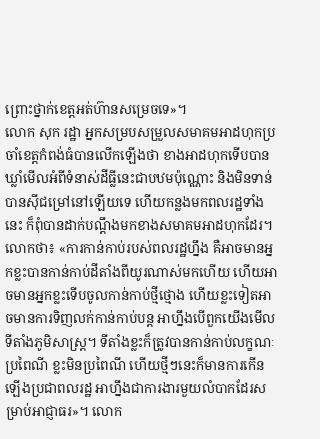ព្រោះថ្នាក់ខេត្តអត់ហ៊ានសម្រេចទេ»។
លោក សុក រដ្ឋា អ្នកសម្របសម្រួលសមាគមអាដហុកប្រចាំខេត្តកំពង់ធំបានលើកឡើងថា ខាងអាដហុកទើបបានឃ្លាំមើលអំពីទំនាស់ដីធ្លីនេះជាបឋមប៉ុណ្ណោះ និងមិនទាន់បានស៊ីជម្រៅនៅឡើយទេ ហើយកន្លងមកពលរដ្ឋទាំងនេះ ក៏ពុំបានដាក់បណ្ដឹងមកខាងសមាគមអាដហុកដែរ។
លោកថា៖ «ការកាន់កាប់របស់ពលរដ្ឋហ្នឹង គឺអាចមានអ្នកខ្លះបានកាន់កាប់ដីតាំងពីយូរណាស់មកហើយ ហើយអាចមានអ្នកខ្លះទើបចូលកាន់កាប់ថ្មីថ្មោង ហើយខ្លះទៀតអាចមានការទិញលក់កាន់កាប់បន្ត អាហ្នឹងបើពួកយើងមើលទីតាំងភូមិសាស្ដ្រ។ ទីតាំងខ្លះក៏ត្រូវបានកាន់កាប់លក្ខណៈប្រពៃណី ខ្លះមិនប្រពៃណី ហើយថ្មីៗនេះក៏មានការកើនឡើងប្រជាពលរដ្ឋ អាហ្នឹងជាការងារមួយលំបាកដែរសម្រាប់អាជ្ញាធរ»។ លោក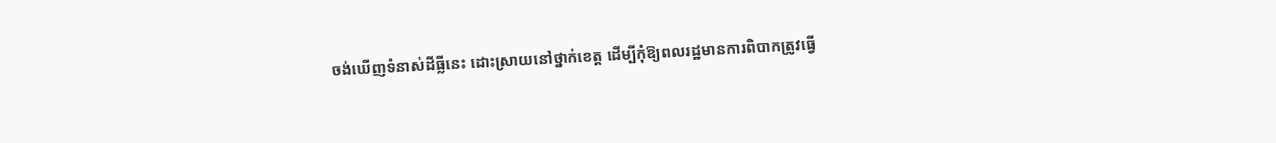ចង់ឃើញទំនាស់ដីធ្លីនេះ ដោះស្រាយនៅថ្នាក់ខេត្ត ដើម្បីកុំឱ្យពលរដ្ឋមានការពិបាកត្រូវធ្វើ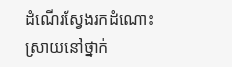ដំណើរស្វែងរកដំណោះស្រាយនៅថ្នាក់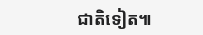ជាតិទៀត៕